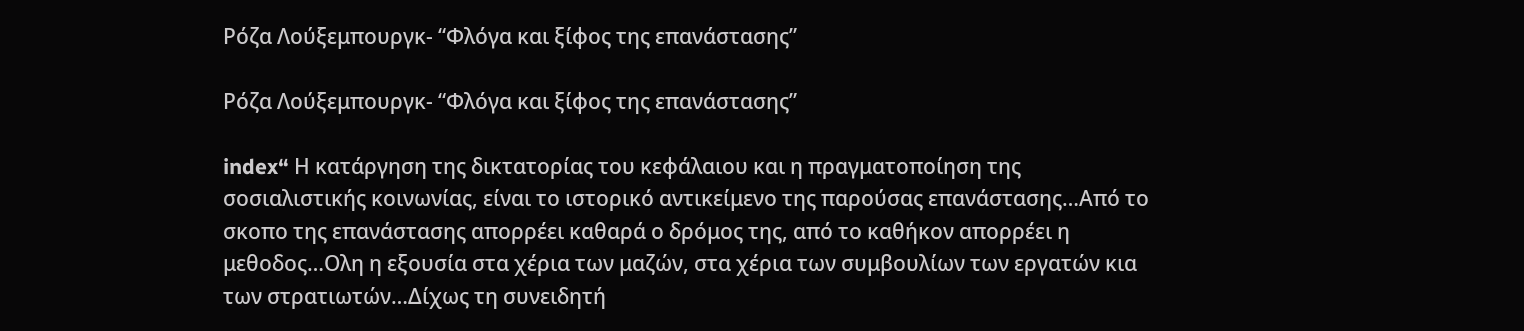Ρόζα Λούξεμπουργκ- “Φλόγα και ξίφος της επανάστασης”

Ρόζα Λούξεμπουργκ- “Φλόγα και ξίφος της επανάστασης”

index“ Η κατάργηση της δικτατορίας του κεφάλαιου και η πραγματοποίηση της σοσιαλιστικής κοινωνίας, είναι το ιστορικό αντικείμενο της παρούσας επανάστασης…Από το σκοπο της επανάστασης απορρέει καθαρά ο δρόμος της, από το καθήκον απορρέει η μεθοδος…Ολη η εξουσία στα χέρια των μαζών, στα χέρια των συμβουλίων των εργατών κια των στρατιωτών…Δίχως τη συνειδητή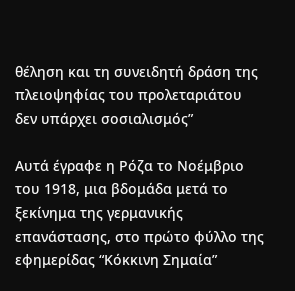θέληση και τη συνειδητή δράση της πλειοψηφίας του προλεταριάτου δεν υπάρχει σοσιαλισμός”

Αυτά έγραφε η Ρόζα το Νοέμβριο του 1918, μια βδομάδα μετά το ξεκίνημα της γερμανικής επανάστασης, στο πρώτο φύλλο της εφημερίδας “Κόκκινη Σημαία”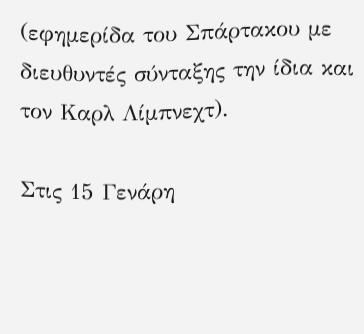(εφημερίδα του Σπάρτακου με διευθυντές σύνταξης την ίδια και τον Καρλ Λίμπνεχτ).

Στις 15 Γενάρη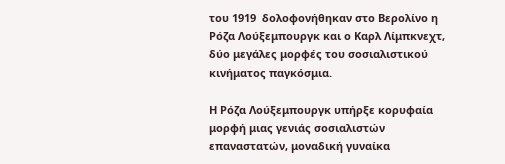του 1919  δολοφονήθηκαν στο Βερολίνο η Ρόζα Λούξεμπουργκ και ο Καρλ Λίμπκνεχτ, δύο μεγάλες μορφές του σοσιαλιστικού κινήματος παγκόσμια.

Η Ρόζα Λούξεμπουργκ υπήρξε κορυφαία μορφή μιας γενιάς σοσιαλιστών επαναστατών, μοναδική γυναίκα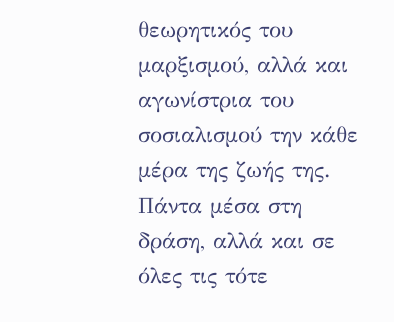θεωρητικός του μαρξισμού, αλλά και αγωνίστρια του σοσιαλισμού την κάθε μέρα της ζωής της. Πάντα μέσα στη δράση, αλλά και σε όλες τις τότε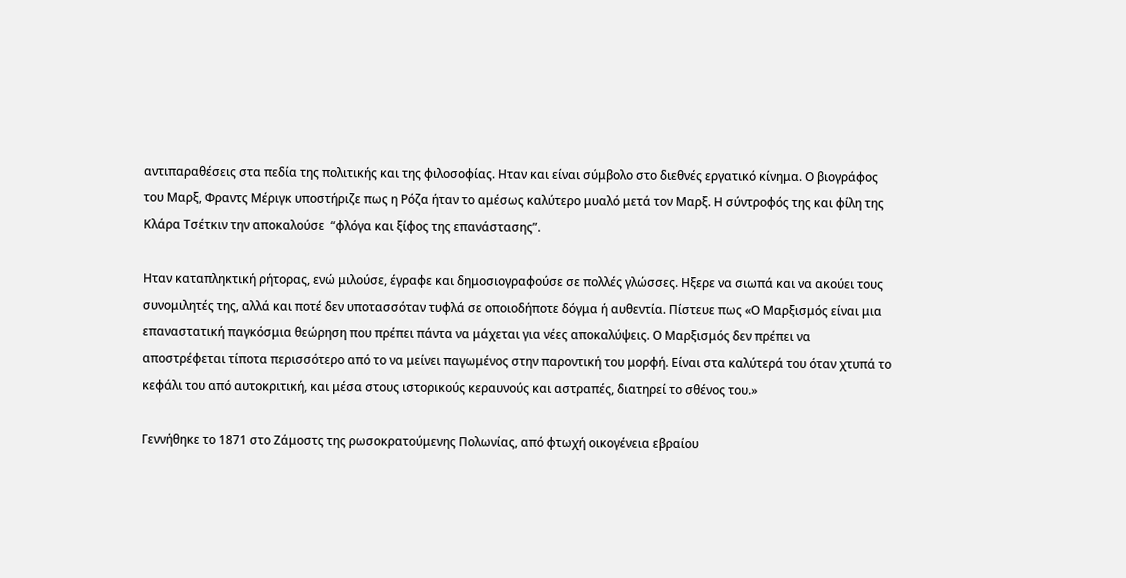αντιπαραθέσεις στα πεδία της πολιτικής και της φιλοσοφίας. Ηταν και είναι σύμβολο στο διεθνές εργατικό κίνημα. Ο βιογράφος του Μαρξ, Φραντς Μέριγκ υποστήριζε πως η Ρόζα ήταν το αμέσως καλύτερο μυαλό μετά τον Μαρξ. Η σύντροφός της και φίλη της Κλάρα Τσέτκιν την αποκαλούσε  “φλόγα και ξίφος της επανάστασης”.

Ηταν καταπληκτική ρήτορας, ενώ μιλούσε, έγραφε και δημοσιογραφούσε σε πολλές γλώσσες. Ηξερε να σιωπά και να ακούει τους συνομιλητές της, αλλά και ποτέ δεν υποτασσόταν τυφλά σε οποιοδήποτε δόγμα ή αυθεντία. Πίστευε πως «Ο Μαρξισμός είναι μια επαναστατική παγκόσμια θεώρηση που πρέπει πάντα να μάχεται για νέες αποκαλύψεις. Ο Μαρξισμός δεν πρέπει να αποστρέφεται τίποτα περισσότερο από το να μείνει παγωμένος στην παροντική του μορφή. Είναι στα καλύτερά του όταν χτυπά το κεφάλι του από αυτοκριτική, και μέσα στους ιστορικούς κεραυνούς και αστραπές, διατηρεί το σθένος του.»

Γεννήθηκε το 1871 στο Ζάμοστς της ρωσοκρατούμενης Πολωνίας, από φτωχή οικογένεια εβραίου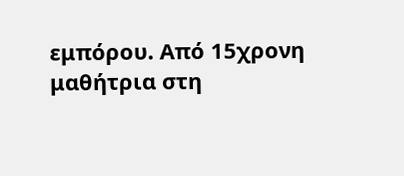εμπόρου. Από 15χρονη μαθήτρια στη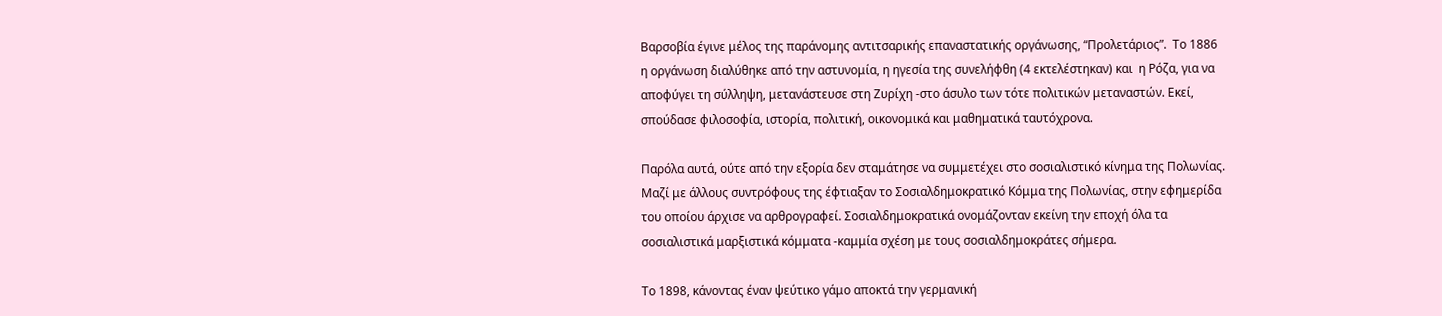Βαρσοβία έγινε μέλος της παράνομης αντιτσαρικής επαναστατικής οργάνωσης, “Προλετάριος”.  Το 1886 η οργάνωση διαλύθηκε από την αστυνομία, η ηγεσία της συνελήφθη (4 εκτελέστηκαν) και  η Ρόζα, για να αποφύγει τη σύλληψη, μετανάστευσε στη Ζυρίχη -στο άσυλο των τότε πολιτικών μεταναστών. Εκεί, σπούδασε φιλοσοφία, ιστορία, πολιτική, οικονομικά και μαθηματικά ταυτόχρονα.

Παρόλα αυτά, ούτε από την εξορία δεν σταμάτησε να συμμετέχει στο σοσιαλιστικό κίνημα της Πολωνίας. Μαζί με άλλους συντρόφους της έφτιαξαν το Σοσιαλδημοκρατικό Κόμμα της Πολωνίας, στην εφημερίδα του οποίου άρχισε να αρθρογραφεί. Σοσιαλδημοκρατικά ονομάζονταν εκείνη την εποχή όλα τα σοσιαλιστικά μαρξιστικά κόμματα -καμμία σχέση με τους σοσιαλδημοκράτες σήμερα.

Το 1898, κάνοντας έναν ψεύτικο γάμο αποκτά την γερμανική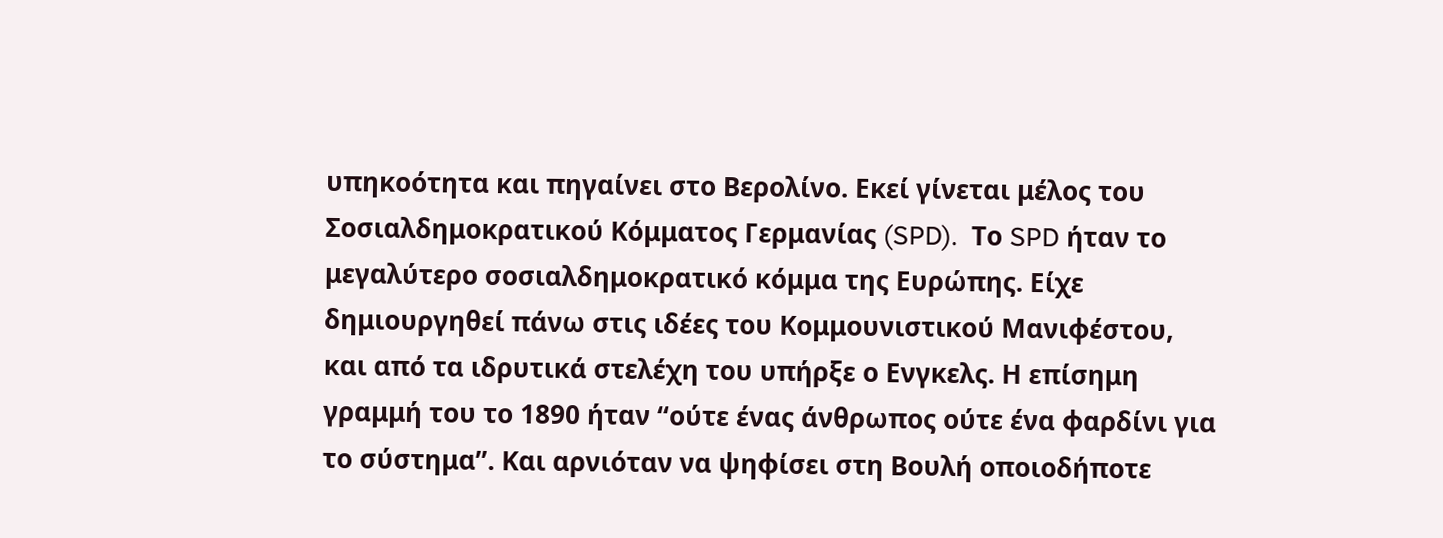υπηκοότητα και πηγαίνει στο Βερολίνο. Εκεί γίνεται μέλος του Σοσιαλδημοκρατικού Κόμματος Γερμανίας (SPD).  Το SPD ήταν το μεγαλύτερο σοσιαλδημοκρατικό κόμμα της Ευρώπης. Είχε δημιουργηθεί πάνω στις ιδέες του Κομμουνιστικού Μανιφέστου, και από τα ιδρυτικά στελέχη του υπήρξε ο Ενγκελς. Η επίσημη γραμμή του το 1890 ήταν “ούτε ένας άνθρωπος ούτε ένα φαρδίνι για το σύστημα”. Και αρνιόταν να ψηφίσει στη Βουλή οποιοδήποτε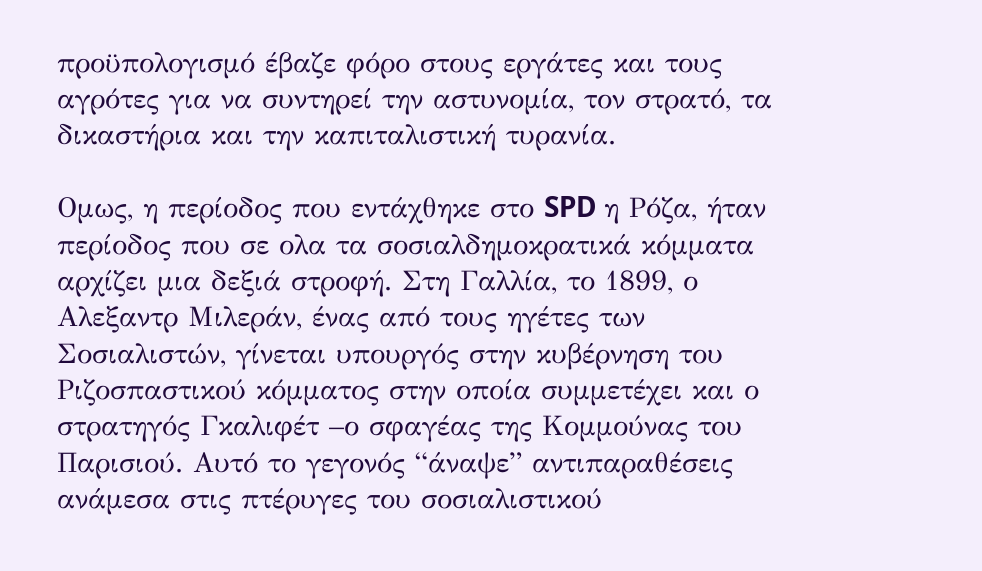προϋπολογισμό έβαζε φόρο στους εργάτες και τους αγρότες για να συντηρεί την αστυνομία, τον στρατό, τα δικαστήρια και την καπιταλιστική τυρανία.

Ομως, η περίοδος που εντάχθηκε στο SPD η Ρόζα, ήταν περίοδος που σε ολα τα σοσιαλδημοκρατικά κόμματα αρχίζει μια δεξιά στροφή. Στη Γαλλία, το 1899, ο Αλεξαντρ Μιλεράν, ένας από τους ηγέτες των Σοσιαλιστών, γίνεται υπουργός στην κυβέρνηση του Ριζοσπαστικού κόμματος στην οποία συμμετέχει και ο στρατηγός Γκαλιφέτ –ο σφαγέας της Κομμούνας του Παρισιού. Αυτό το γεγονός “άναψε” αντιπαραθέσεις ανάμεσα στις πτέρυγες του σοσιαλιστικού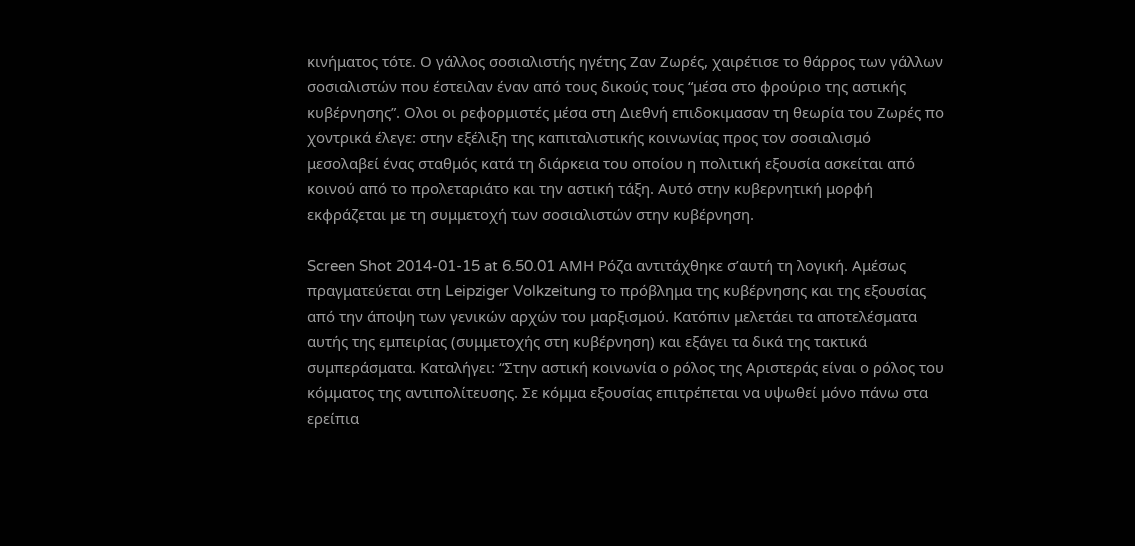κινήματος τότε. Ο γάλλος σοσιαλιστής ηγέτης Ζαν Ζωρές, χαιρέτισε το θάρρος των γάλλων σοσιαλιστών που έστειλαν έναν από τους δικούς τους “μέσα στο φρούριο της αστικής κυβέρνησης”. Ολοι οι ρεφορμιστές μέσα στη Διεθνή επιδοκιμασαν τη θεωρία του Ζωρές πο χοντρικά έλεγε: στην εξέλιξη της καπιταλιστικής κοινωνίας προς τον σοσιαλισμό μεσολαβεί ένας σταθμός κατά τη διάρκεια του οποίου η πολιτική εξουσία ασκείται από κοινού από το προλεταριάτο και την αστική τάξη. Αυτό στην κυβερνητική μορφή εκφράζεται με τη συμμετοχή των σοσιαλιστών στην κυβέρνηση.

Screen Shot 2014-01-15 at 6.50.01 AMΗ Ρόζα αντιτάχθηκε σ’αυτή τη λογική. Αμέσως πραγματεύεται στη Leipziger Volkzeitung το πρόβλημα της κυβέρνησης και της εξουσίας από την άποψη των γενικών αρχών του μαρξισμού. Κατόπιν μελετάει τα αποτελέσματα αυτής της εμπειρίας (συμμετοχής στη κυβέρνηση) και εξάγει τα δικά της τακτικά συμπεράσματα. Καταλήγει: “Στην αστική κοινωνία ο ρόλος της Αριστεράς είναι ο ρόλος του κόμματος της αντιπολίτευσης. Σε κόμμα εξουσίας επιτρέπεται να υψωθεί μόνο πάνω στα ερείπια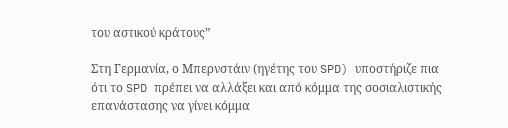του αστικού κράτους”

Στη Γερμανία, ο Μπερνστάιν (ηγέτης του SPD) υποστήριζε πια ότι το SPD πρέπει να αλλάξει και από κόμμα της σοσιαλιστικής επανάστασης να γίνει κόμμα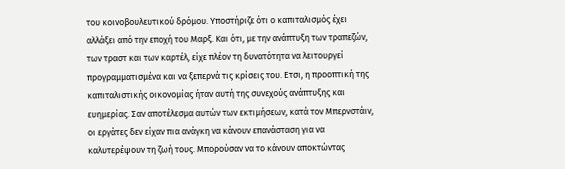του κοινοβουλευτικού δρόμου. Υποστήριζε ότι ο καπιταλισμός έχει αλλάξει από την εποχή του Μαρξ. Και ότι, με την ανάπτυξη των τραπεζών, των τραστ και των καρτέλ, είχε πλέον τη δυνατότητα να λειτουργεί προγραμματισμένα και να ξεπερνά τις κρίσεις του. Ετσι, η προοπτική της καπιταλιστικής οικονομίας ήταν αυτή της συνεχούς ανάπτυξης και ευημερίας. Σαν αποτέλεσμα αυτών των εκτιμήσεων, κατά τον Μπερνστάιν, οι εργάτες δεν είχαν πια ανάγκη να κάνουν επανάσταση για να καλυτερέψουν τη ζωή τους. Μπορούσαν να το κάνουν αποκτώντας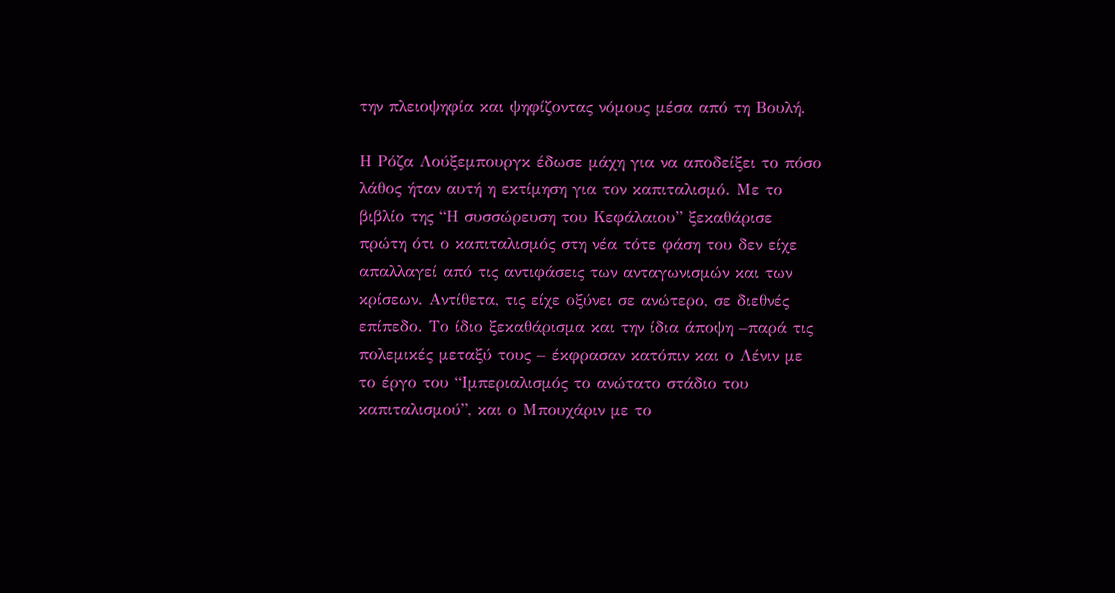την πλειοψηφία και ψηφίζοντας νόμους μέσα από τη Βουλή.

Η Ρόζα Λούξεμπουργκ έδωσε μάχη για να αποδείξει το πόσο λάθος ήταν αυτή η εκτίμηση για τον καπιταλισμό. Με το βιβλίο της “Η συσσώρευση του Κεφάλαιου” ξεκαθάρισε πρώτη ότι ο καπιταλισμός στη νέα τότε φάση του δεν είχε απαλλαγεί από τις αντιφάσεις των ανταγωνισμών και των κρίσεων. Αντίθετα, τις είχε οξύνει σε ανώτερο, σε διεθνές επίπεδο. Το ίδιο ξεκαθάρισμα και την ίδια άποψη –παρά τις πολεμικές μεταξύ τους – έκφρασαν κατόπιν και ο Λένιν με το έργο του “Ιμπεριαλισμός το ανώτατο στάδιο του καπιταλισμού”, και ο Μπουχάριν με το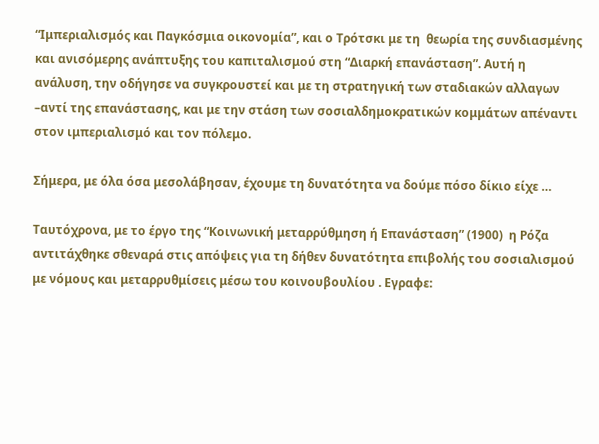“Ιμπεριαλισμός και Παγκόσμια οικονομία”, και ο Τρότσκι με τη  θεωρία της συνδιασμένης και ανισόμερης ανάπτυξης του καπιταλισμού στη “Διαρκή επανάσταση”. Αυτή η ανάλυση, την οδήγησε να συγκρουστεί και με τη στρατηγική των σταδιακών αλλαγων –αντί της επανάστασης, και με την στάση των σοσιαλδημοκρατικών κομμάτων απέναντι στον ιμπεριαλισμό και τον πόλεμο.

Σήμερα, με όλα όσα μεσολάβησαν, έχουμε τη δυνατότητα να δούμε πόσο δίκιο είχε …

Ταυτόχρονα, με το έργο της “Κοινωνική μεταρρύθμηση ή Επανάσταση” (1900)  η Ρόζα αντιτάχθηκε σθεναρά στις απόψεις για τη δήθεν δυνατότητα επιβολής του σοσιαλισμού με νόμους και μεταρρυθμίσεις μέσω του κοινουβουλίου . Εγραφε: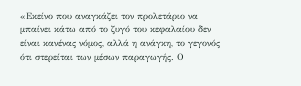«Εκείνο που αναγκάζει τον προλετάριο να μπαίνει κάτω από το ζυγό του κεφαλαίου δεν είναι κανένας νόμος, αλλά η ανάγκη, το γεγονός ότι στερείται των μέσων παραγωγής. Ο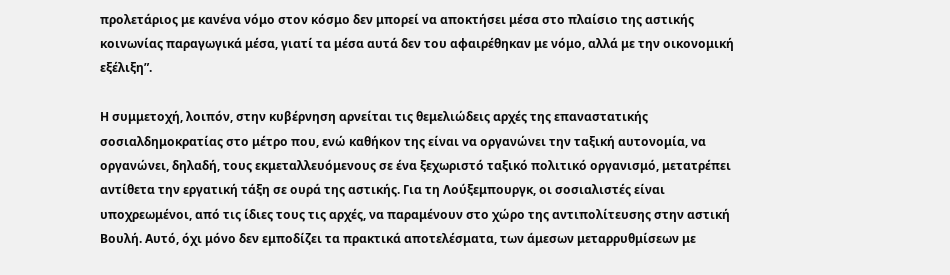προλετάριος με κανένα νόμο στον κόσμο δεν μπορεί να αποκτήσει μέσα στο πλαίσιο της αστικής κοινωνίας παραγωγικά μέσα, γιατί τα μέσα αυτά δεν του αφαιρέθηκαν με νόμο, αλλά με την οικονομική εξέλιξη”.

Η συμμετοχή, λοιπόν, στην κυβέρνηση αρνείται τις θεμελιώδεις αρχές της επαναστατικής σοσιαλδημοκρατίας στο μέτρο που, ενώ καθήκον της είναι να οργανώνει την ταξική αυτονομία, να οργανώνει, δηλαδή, τους εκμεταλλευόμενους σε ένα ξεχωριστό ταξικό πολιτικό οργανισμό, μετατρέπει αντίθετα την εργατική τάξη σε ουρά της αστικής. Για τη Λούξεμπουργκ, οι σοσιαλιστές είναι υποχρεωμένοι, από τις ίδιες τους τις αρχές, να παραμένουν στο χώρο της αντιπολίτευσης στην αστική Βουλή. Αυτό, όχι μόνο δεν εμποδίζει τα πρακτικά αποτελέσματα, των άμεσων μεταρρυθμίσεων με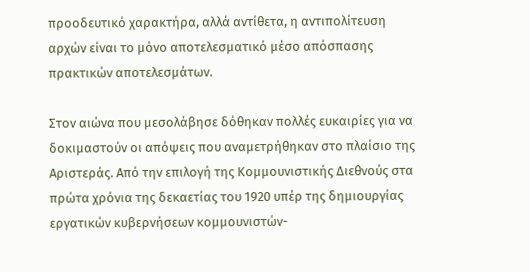προοδευτικό χαρακτήρα, αλλά αντίθετα, η αντιπολίτευση αρχών είναι το μόνο αποτελεσματικό μέσο απόσπασης πρακτικών αποτελεσμάτων.

Στον αιώνα που μεσολάβησε δόθηκαν πολλές ευκαιρίες για να δοκιμαστούν οι απόψεις που αναμετρήθηκαν στο πλαίσιο της Αριστεράς. Από την επιλογή της Κομμουνιστικής Διεθνούς στα πρώτα χρόνια της δεκαετίας του 1920 υπέρ της δημιουργίας εργατικών κυβερνήσεων κομμουνιστών-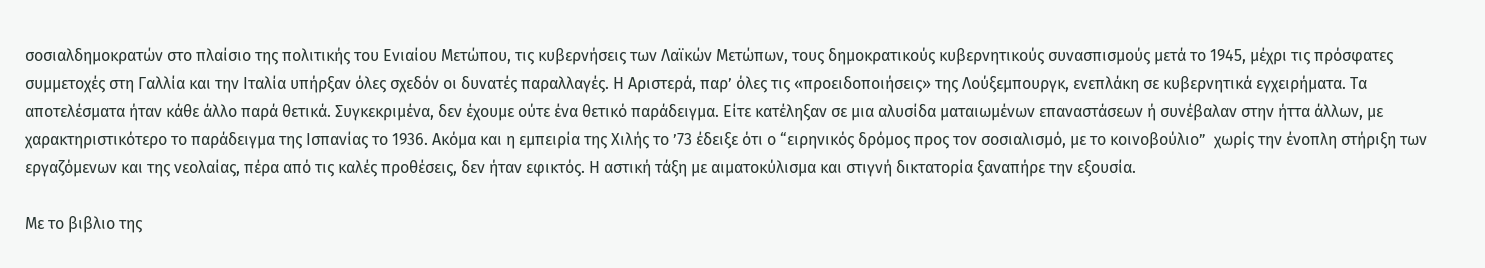σοσιαλδημοκρατών στο πλαίσιο της πολιτικής του Ενιαίου Μετώπου, τις κυβερνήσεις των Λαϊκών Μετώπων, τους δημοκρατικούς κυβερνητικούς συνασπισμούς μετά το 1945, μέχρι τις πρόσφατες συμμετοχές στη Γαλλία και την Ιταλία υπήρξαν όλες σχεδόν οι δυνατές παραλλαγές. Η Αριστερά, παρ’ όλες τις «προειδοποιήσεις» της Λούξεμπουργκ, ενεπλάκη σε κυβερνητικά εγχειρήματα. Τα αποτελέσματα ήταν κάθε άλλο παρά θετικά. Συγκεκριμένα, δεν έχουμε ούτε ένα θετικό παράδειγμα. Είτε κατέληξαν σε μια αλυσίδα ματαιωμένων επαναστάσεων ή συνέβαλαν στην ήττα άλλων, με χαρακτηριστικότερο το παράδειγμα της Ισπανίας το 1936. Ακόμα και η εμπειρία της Χιλής το ’73 έδειξε ότι ο “ειρηνικός δρόμος προς τον σοσιαλισμό, με το κοινοβούλιο”  χωρίς την ένοπλη στήριξη των εργαζόμενων και της νεολαίας, πέρα από τις καλές προθέσεις, δεν ήταν εφικτός. Η αστική τάξη με αιματοκύλισμα και στιγνή δικτατορία ξαναπήρε την εξουσία.

Με το βιβλιο της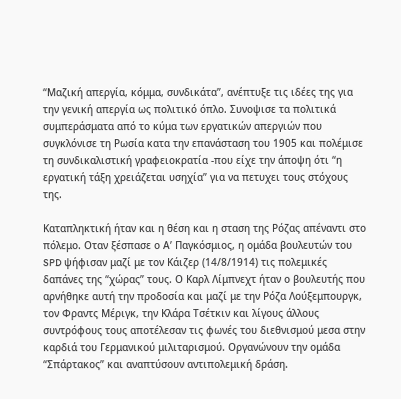“Μαζική απεργία, κόμμα, συνδικάτα”, ανέπτυξε τις ιδέες της για την γενική απεργία ως πολιτικό όπλο. Συνοψισε τα πολιτικά συμπεράσματα από το κύμα των εργατικών απεργιών που συγκλόνισε τη Ρωσία κατα την επανάσταση του 1905 και πολέμισε τη συνδικαλιστική γραφειοκρατία -που είχε την άποψη ότι “η εργατική τάξη χρειάζεται υσηχία” για να πετυχει τους στόχους της.

Καταπληκτική ήταν και η θέση και η σταση της Ρόζας απέναντι στο πόλεμο. Οταν ξέσπασε ο Α’ Παγκόσμιος, η ομάδα βουλευτών του SPD ψήφισαν μαζί με τον Κάιζερ (14/8/1914) τις πολεμικές δαπάνες της “χώρας” τους. Ο Καρλ Λίμπνεχτ ήταν ο βουλευτής που αρνήθηκε αυτή την προδοσία και μαζί με την Ρόζα Λούξεμπουργκ, τον Φραντς Μέριγκ, την Κλάρα Τσέτκιν και λίγους άλλους συντρόφους τους αποτέλεσαν τις φωνές του διεθνισμού μεσα στην καρδιά του Γερμανικού μιλιταρισμού. Οργανώνουν την ομάδα “Σπάρτακος” και αναπτύσουν αντιπολεμική δράση.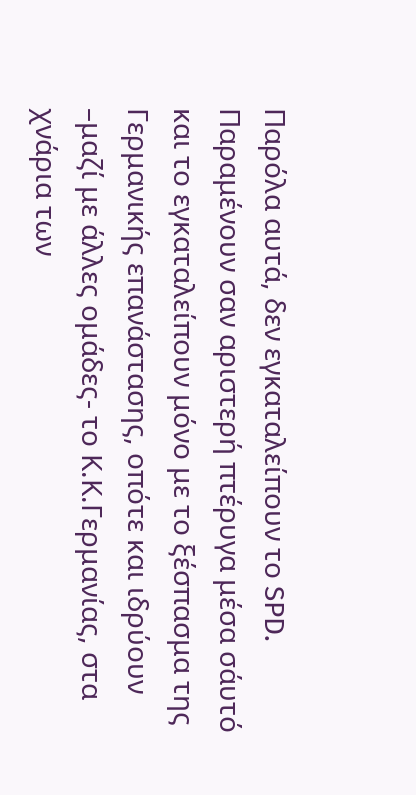Παρόλα αυτά, δεν εγκαταλείπουν το SPD. Παραμένουν σαν αριστερή πτέρυγα μέσα σάυτό και το εγκαταλείπουν μόνο με το ξέσπασμα της Γερμανικής επανάστασης, οπότε και ιδρύουν –μαζί με άλλες ομάδες- το Κ.Κ.Γερμανίας, στα χνάρια των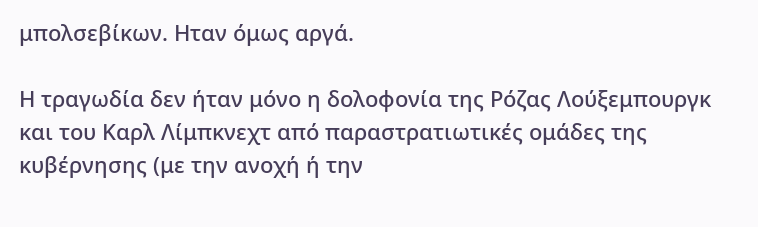μπολσεβίκων. Ηταν όμως αργά.

Η τραγωδία δεν ήταν μόνο η δολοφονία της Ρόζας Λούξεμπουργκ και του Καρλ Λίμπκνεχτ από παραστρατιωτικές ομάδες της κυβέρνησης (με την ανοχή ή την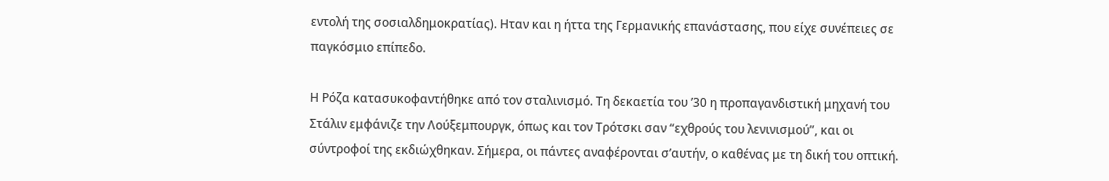εντολή της σοσιαλδημοκρατίας). Ηταν και η ήττα της Γερμανικής επανάστασης, που είχε συνέπειες σε παγκόσμιο επίπεδο.

Η Ρόζα κατασυκοφαντήθηκε από τον σταλινισμό. Τη δεκαετία του ’30 η προπαγανδιστική μηχανή του Στάλιν εμφάνιζε την Λούξεμπουργκ, όπως και τον Τρότσκι σαν “εχθρούς του λενινισμού”, και οι σύντροφοί της εκδιώχθηκαν. Σήμερα, οι πάντες αναφέρονται σ’αυτήν, ο καθένας με τη δική του οπτική.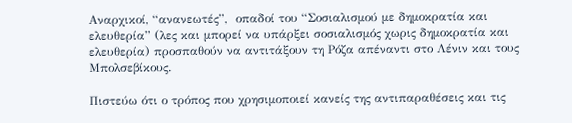Αναρχικοί, “ανανεωτές”,  οπαδοί του “Σοσιαλισμού με δημοκρατία και ελευθερία” (λες και μπορεί να υπάρξει σοσιαλισμός χωρις δημοκρατία και ελευθερία) προσπαθούν να αντιτάξουν τη Ρόζα απέναντι στο Λένιν και τους Μπολσεβίκους.

Πιστεύω ότι ο τρόπος που χρησιμοποιεί κανείς της αντιπαραθέσεις και τις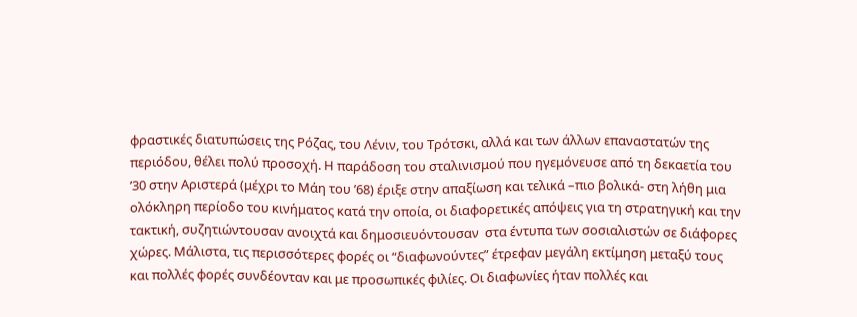φραστικές διατυπώσεις της Ρόζας, του Λένιν, του Τρότσκι, αλλά και των άλλων επαναστατών της περιόδου, θέλει πολύ προσοχή. Η παράδοση του σταλινισμού που ηγεμόνευσε από τη δεκαετία του ’30 στην Αριστερά (μέχρι το Μάη του ’68) έριξε στην απαξίωση και τελικά –πιο βολικά- στη λήθη μια ολόκληρη περίοδο του κινήματος κατά την οποία, οι διαφορετικές απόψεις για τη στρατηγική και την τακτική, συζητιώντουσαν ανοιχτά και δημοσιευόντουσαν  στα έντυπα των σοσιαλιστών σε διάφορες χώρες. Μάλιστα, τις περισσότερες φορές οι “διαφωνούντες” έτρεφαν μεγάλη εκτίμηση μεταξύ τους και πολλές φορές συνδέονταν και με προσωπικές φιλίες. Οι διαφωνίες ήταν πολλές και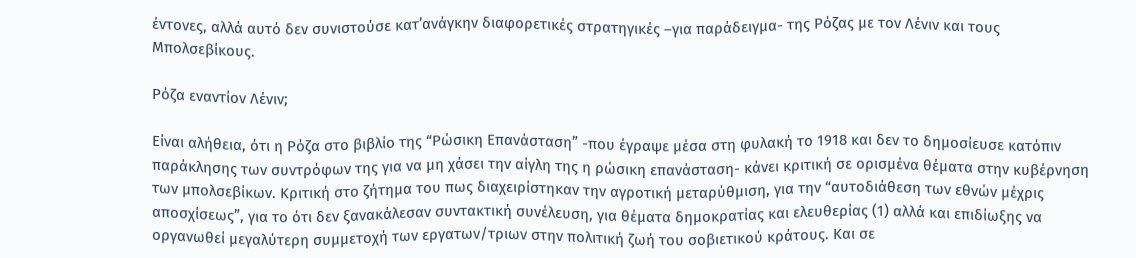έντονες, αλλά αυτό δεν συνιστούσε κατ’ανάγκην διαφορετικές στρατηγικές –για παράδειγμα- της Ρόζας με τον Λένιν και τους Μπολσεβίκους.

Ρόζα εναντίον Λένιν;

Είναι αλήθεια, ότι η Ρόζα στο βιβλίο της “Ρώσικη Επανάσταση” -που έγραψε μέσα στη φυλακή το 1918 και δεν το δημοσίευσε κατόπιν παράκλησης των συντρόφων της για να μη χάσει την αίγλη της η ρώσικη επανάσταση- κάνει κριτική σε ορισμένα θέματα στην κυβέρνηση των μπολσεβίκων. Κριτική στο ζήτημα του πως διαχειρίστηκαν την αγροτική μεταρύθμιση, για την “αυτοδιάθεση των εθνών μέχρις αποσχίσεως”, για το ότι δεν ξανακάλεσαν συντακτική συνέλευση, για θέματα δημοκρατίας και ελευθερίας (1) αλλά και επιδίωξης να οργανωθεί μεγαλύτερη συμμετοχή των εργατων/τριων στην πολιτική ζωή του σοβιετικού κράτους. Και σε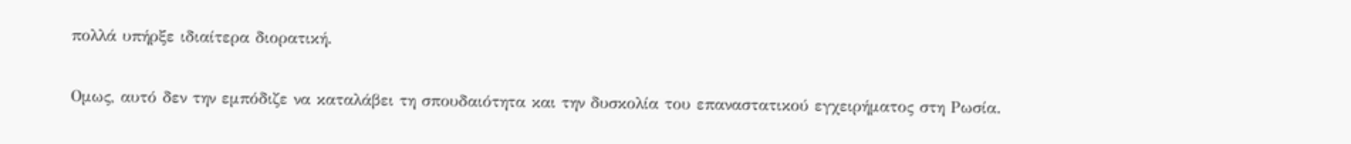πολλά υπήρξε ιδιαίτερα διορατική.

Ομως, αυτό δεν την εμπόδιζε να καταλάβει τη σπουδαιότητα και την δυσκολία του επαναστατικού εγχειρήματος στη Ρωσία.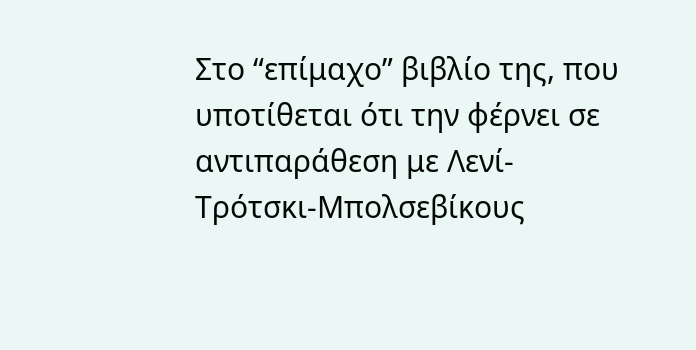Στο “επίμαχο” βιβλίο της, που υποτίθεται ότι την φέρνει σε αντιπαράθεση με Λενί-Τρότσκι-Μπολσεβίκους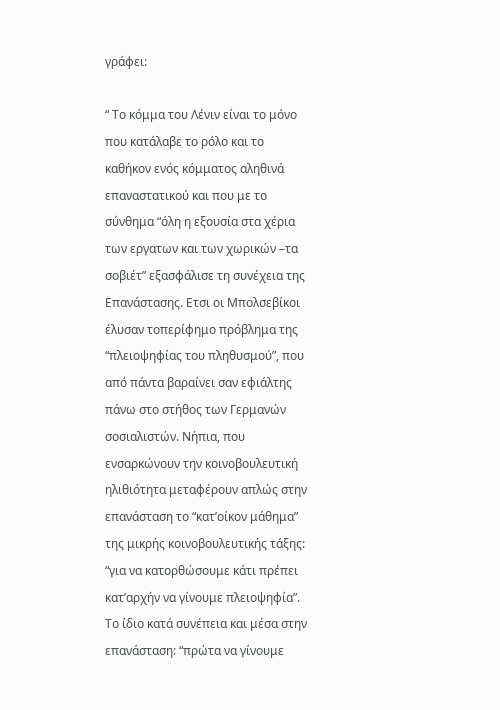γράφει:

“ Το κόμμα του Λένιν είναι το μόνο που κατάλαβε το ρόλο και το καθήκον ενός κόμματος αληθινά επαναστατικού και που με το σύνθημα “όλη η εξουσία στα χέρια των εργατων και των χωρικών –τα σοβιέτ” εξασφάλισε τη συνέχεια της Επανάστασης. Ετσι οι Μπολσεβίκοι έλυσαν τοπερίφημο πρόβλημα της “πλειοψηφίας του πληθυσμού”, που από πάντα βαραίνει σαν εφιάλτης πάνω στο στήθος των Γερμανών σοσιαλιστών. Νήπια, που ενσαρκώνουν την κοινοβουλευτική ηλιθιότητα μεταφέρουν απλώς στην επανάσταση το “κατ’οίκον μάθημα” της μικρής κοινοβουλευτικής τάξης: “για να κατορθώσουμε κάτι πρέπει κατ’αρχήν να γίνουμε πλειοψηφία”. Το ίδιο κατά συνέπεια και μέσα στην επανάσταση: “πρώτα να γίνουμε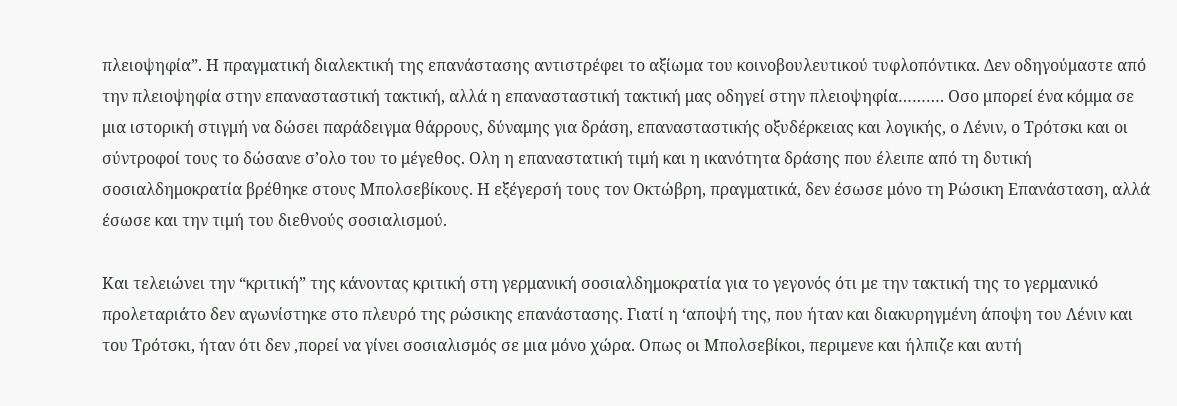πλειοψηφία”. Η πραγματική διαλεκτική της επανάστασης αντιστρέφει το αξίωμα του κοινοβουλευτικού τυφλοπόντικα. Δεν οδηγούμαστε από την πλειοψηφία στην επανασταστική τακτική, αλλά η επανασταστική τακτική μας οδηγεί στην πλειοψηφία………. Οσο μπορεί ένα κόμμα σε μια ιστορική στιγμή να δώσει παράδειγμα θάρρους, δύναμης για δράση, επανασταστικής οξυδέρκειας και λογικής, ο Λένιν, ο Τρότσκι και οι σύντροφοί τους το δώσανε σ’ολο του το μέγεθος. Ολη η επαναστατική τιμή και η ικανότητα δράσης που έλειπε από τη δυτική σοσιαλδημοκρατία βρέθηκε στους Μπολσεβίκους. Η εξέγερσή τους τον Οκτώβρη, πραγματικά, δεν έσωσε μόνο τη Ρώσικη Επανάσταση, αλλά έσωσε και την τιμή του διεθνούς σοσιαλισμού.

Και τελειώνει την “κριτική” της κάνοντας κριτική στη γερμανική σοσιαλδημοκρατία για το γεγονός ότι με την τακτική της το γερμανικό προλεταριάτο δεν αγωνίστηκε στο πλευρό της ρώσικης επανάστασης. Γιατί η ‘αποψή της, που ήταν και διακυρηγμένη άποψη του Λένιν και του Τρότσκι, ήταν ότι δεν ,πορεί να γίνει σοσιαλισμός σε μια μόνο χώρα. Οπως οι Μπολσεβίκοι, περιμενε και ήλπιζε και αυτή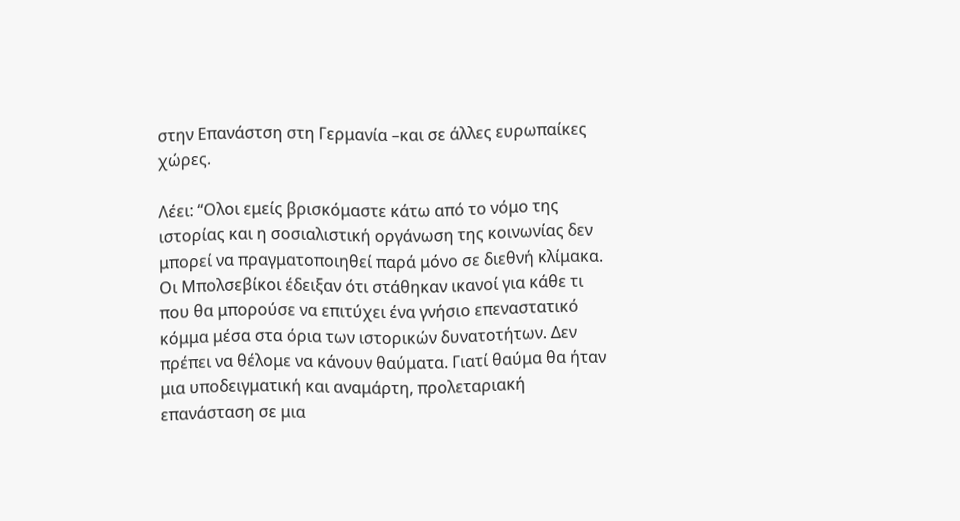στην Επανάστση στη Γερμανία –και σε άλλες ευρωπαίκες χώρες.

Λέει: “Ολοι εμείς βρισκόμαστε κάτω από το νόμο της ιστορίας και η σοσιαλιστική οργάνωση της κοινωνίας δεν μπορεί να πραγματοποιηθεί παρά μόνο σε διεθνή κλίμακα. Οι Μπολσεβίκοι έδειξαν ότι στάθηκαν ικανοί για κάθε τι που θα μπορούσε να επιτύχει ένα γνήσιο επεναστατικό κόμμα μέσα στα όρια των ιστορικών δυνατοτήτων. Δεν πρέπει να θέλομε να κάνουν θαύματα. Γιατί θαύμα θα ήταν μια υποδειγματική και αναμάρτη, προλεταριακή επανάσταση σε μια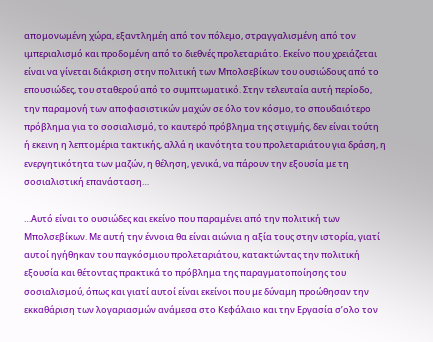απομονωμένη χώρα, εξαντλημέη από τον πόλεμο, στραγγαλισμένη από τον ιμπεριαλισμό και προδομένη από το διεθνές προλεταριάτο. Εκείνο που χρειάζεται είναι να γίνεται διάκριση στην πολιτική των Μπολσεβίκων του ουσιώδους από το επουσιώδες, του σταθερού από το συμπτωματικό. Στην τελευταία αυτή περίοδο, την παραμονή των αποφασιστικών μαχών σε όλο τον κόσμο, το σπουδαιότερο πρόβλημα για το σοσιαλισμό, το καυτερό πρόβλημα της στιγμής, δεν είναι τούτη ή εκεινη η λεπτομέρια τακτικής, αλλά η ικανότητα του προλεταριάτου για δράση, η ενεργητικότητα των μαζών, η θέληση, γενικά, να πάρουν την εξουσία με τη σοσιαλιστική επανάσταση…

…Αυτό είναι το ουσιώδες και εκείνο που παραμένει από την πολιτική των Μπολσεβίκων. Με αυτή την έννοια θα είναι αιώνια η αξία τους στην ιστορία, γιατί αυτοί ηγήθηκαν του παγκόσμιου προλεταριάτου, κατακτώντας την πολιτική εξουσία και θέτοντας πρακτικά το πρόβλημα της παραγματοποίησης του σοσιαλισμού, όπως και γιατί αυτοί είναι εκείνοι που με δύναμη προώθησαν την εκκαθάριση των λογαριασμών ανάμεσα στο Κεφάλαιο και την Εργασία σ’ολο τον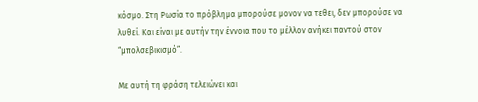κόσμο. Στη Ρωσία το πρόβλημα μπορούσε μονον να τεθει, δεν μπορούσε να λυθεί. Και είναι με αυτήν την έννοια που το μέλλον ανήκει παντού στον “μπολσεβικισμό”.

Με αυτή τη φράση τελειώνει και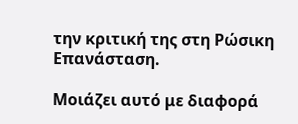την κριτική της στη Ρώσικη Επανάσταση.

Μοιάζει αυτό με διαφορά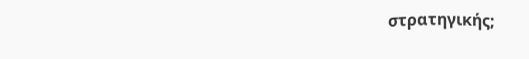στρατηγικής;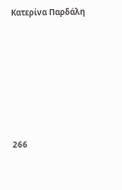Κατερίνα Παρδάλη











266